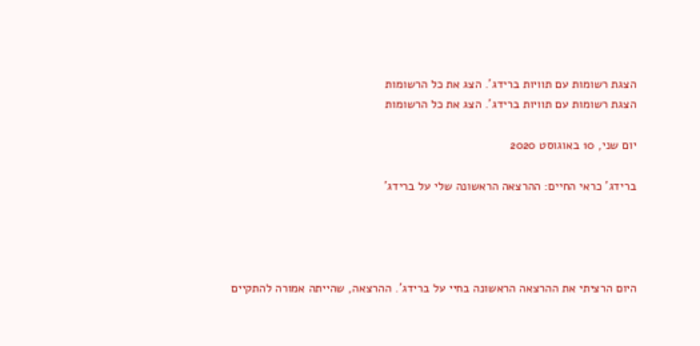הצגת רשומות עם תוויות ברידג'. הצג את כל הרשומות
הצגת רשומות עם תוויות ברידג'. הצג את כל הרשומות

יום שני, 10 באוגוסט 2020

ברידג' כראי החיים: ההרצאה הראשונה שלי על ברידג'




היום הרציתי את ההרצאה הראשונה בחיי על ברידג'. ההרצאה, שהייתה אמורה להתקיים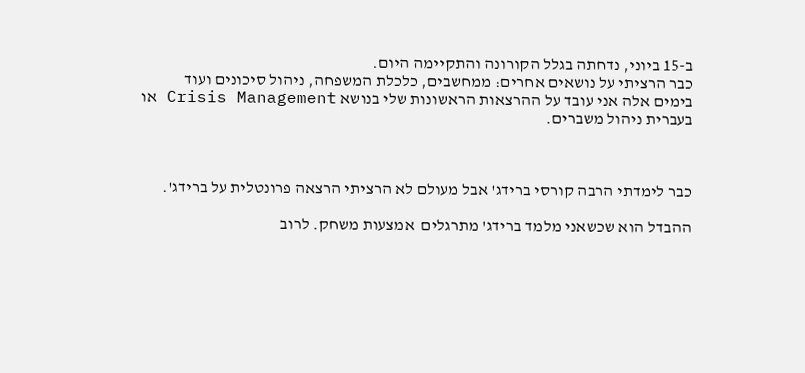ב-15 ביוני, נדחתה בגלל הקורונה והתקיימה היום.
כבר הרציתי על נושאים אחרים: ממחשבים, כלכלת המשפחה, ניהול סיכונים ועוד
בימים אלה אני עובד על ההרצאות הראשונות שלי בנושא Crisis Management או בעברית ניהול משברים.



כבר לימדתי הרבה קורסי ברידג' אבל מעולם לא הרציתי הרצאה פרונטלית על ברידג'.

ההבדל הוא שכשאני מלמד ברידג' מתרגלים  אמצעות משחק. לרוב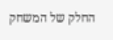החלק של המשחק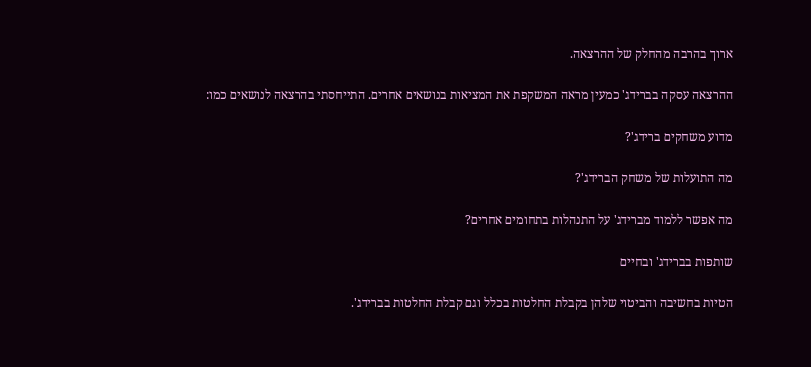ארוך בהרבה מהחלק של ההרצאה.

ההרצאה עסקה בברידג' כמעין מראה המשקפת את המציאות בנושאים אחרים. התייחסתי בהרצאה לנושאים כמו:

מדוע משחקים ברידג'?

מה התועלות של משחק הברידג'?

מה אפשר ללמוד מברידג' על התנהלות בתחומים אחרים?

שותפות בברידג' ובחיים

הטיות בחשיבה והביטוי שלהן בקבלת החלטות בכלל וגם קבלת החלטות בברידג'.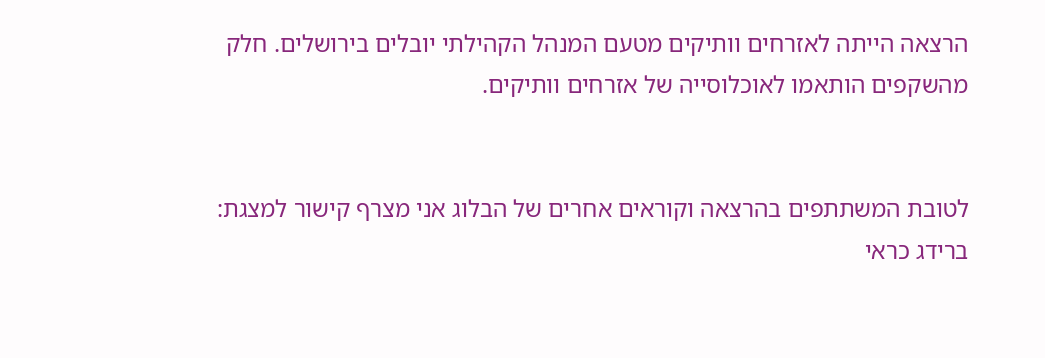הרצאה הייתה לאזרחים וותיקים מטעם המנהל הקהילתי יובלים בירושלים. חלק מהשקפים הותאמו לאוכלוסייה של אזרחים וותיקים.


לטובת המשתתפים בהרצאה וקוראים אחרים של הבלוג אני מצרף קישור למצגת: ברידג כראי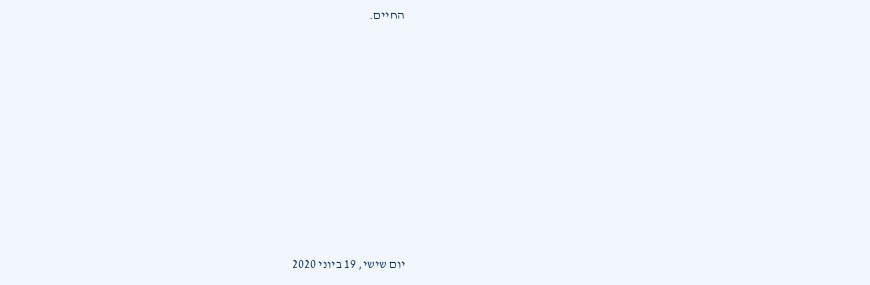החיים.












יום שישי, 19 ביוני 2020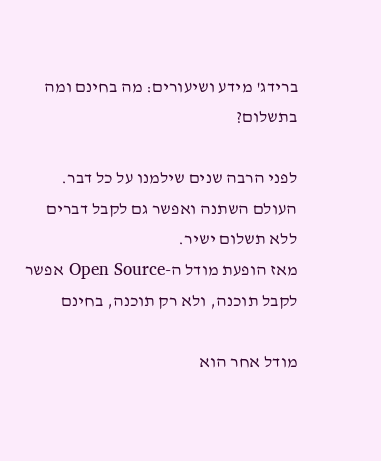ברידג' מידע ושיעורים: מה בחינם ומה בתשלום?

לפני הרבה שנים שילמנו על כל דבר. העולם השתנה ואפשר גם לקבל דברים ללא תשלום ישיר.
מאז הופעת מודל ה-Open Source אפשר לקבל תוכנה, ולא רק תוכנה, בחינם

מודל אחר הוא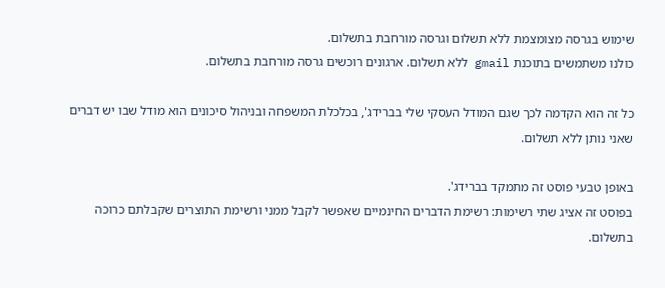שימוש בגרסה מצומצמת ללא תשלום וגרסה מורחבת בתשלום.
כולנו משתמשים בתוכנת gmail ללא תשלום. ארגונים רוכשים גרסה מורחבת בתשלום.

כל זה הוא הקדמה לכך שגם המודל העסקי שלי בברידג', בכלכלת המשפחה ובניהול סיכונים הוא מודל שבו יש דברים שאני נותן ללא תשלום.

באופן טבעי פוסט זה מתמקד בברידג'.
בפוסט זה אציג שתי רשימות: רשימת הדברים החינמיים שאפשר לקבל ממני ורשימת התוצרים שקבלתם כרוכה בתשלום.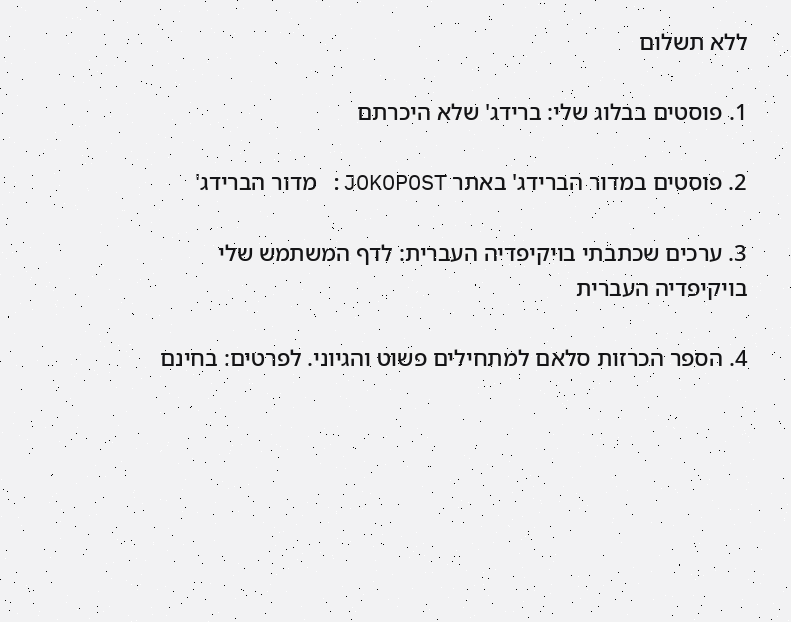ללא תשלום

1. פוסטים בבלוג שלי: ברידג' שלא היכרתם

2. פוסטים במדור הברידג' באתר JOKOPOST: מדור הברידג'

3. ערכים שכתבתי בויקיפדיה העברית: לדף המשתמש שלי בויקיפדיה העברית

4. הספר הכרזות סלאם למתחילים פשוט והגיוני. לפרטים: בחינם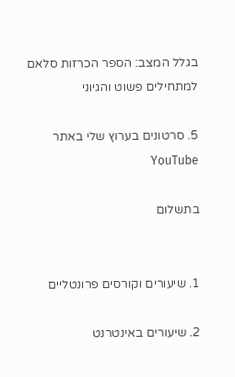בגלל המצב: הספר הכרזות סלאם למתחילים פשוט והגיוני

5. סרטונים בערוץ שלי באתר YouTube

בתשלום


1. שיעורים וקורסים פרונטליים

2. שיעורים באינטרנט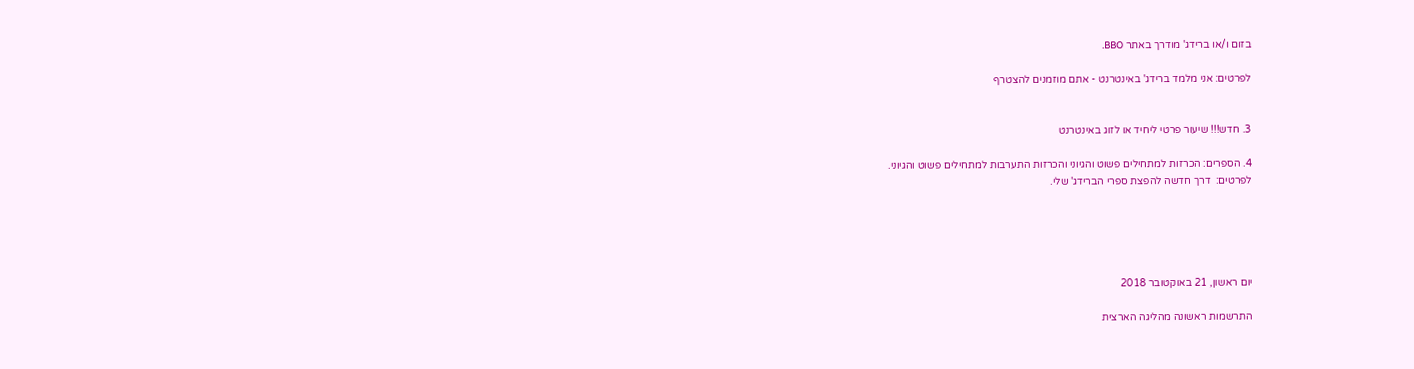בזום ו/או ברידג' מודרך באתר BBO.

לפרטים: אני מלמד ברידג' באינטרנט - אתם מוזמנים להצטרף


3. חדש!!! שיעור פרטי ליחיד או לזוג באינטרנט

4. הספרים: הכרזות למתחילים פשוט והגיוני והכרזות התערבות למתחילים פשוט והגיוני.
לפרטים:  דרך חדשה להפצת ספרי הברידג' שלי.





יום ראשון, 21 באוקטובר 2018

התרשמות ראשונה מהליגה הארצית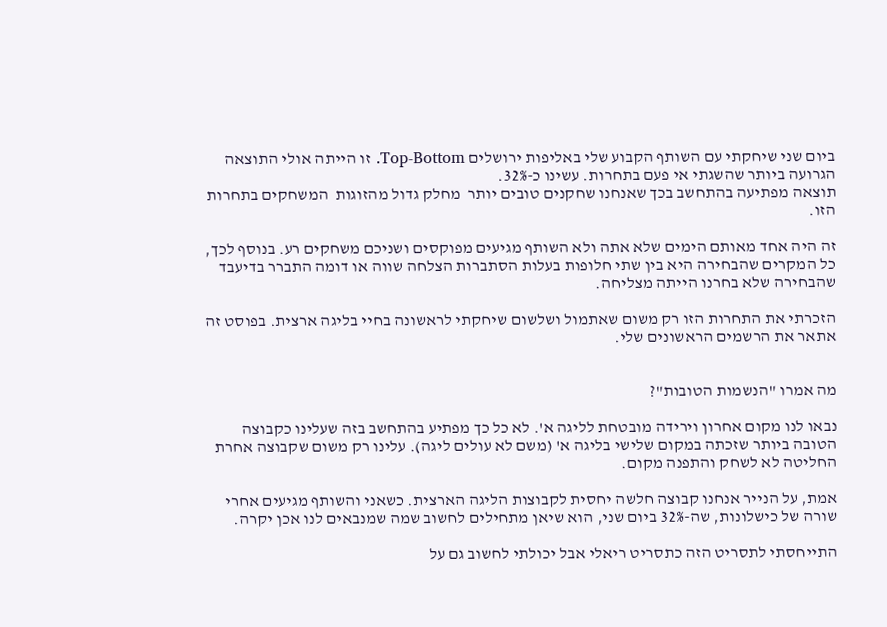ביום שני שיחקתי עם השותף הקבוע שלי באליפות ירושלים Top-Bottom. זו הייתה אולי התוצאה הגרועה ביותר שהשגתי אי פעם בתחרות. עשינו כ-32%.
תוצאה מפתיעה בהתחשב בכך שאנחנו שחקנים טובים יותר  מחלק גדול מהזוגות  המשחקים בתחרות הזו.

זה היה אחד מאותם הימים שלא אתה ולא השותף מגיעים מפוקסים ושניכם משחקים רע. בנוסף לכך, כל המקרים שהבחירה היא בין שתי חלופות בעלות הסתברות הצלחה שווה או דומה התברר בדיעבד שהבחירה שלא בחרנו הייתה מצליחה.

הזכרתי את התחרות הזו רק משום שאתמול ושלשום שיחקתי לראשונה בחיי בליגה ארצית. בפוסט זה אתאר את הרשמים הראשונים שלי.


מה אמרו "הנשמות הטובות"?

נבאו לנו מקום אחרון וירידה מובטחת לליגה א'. לא כל כך מפתיע בהתחשב בזה שעלינו כקבוצה הטובה ביותר שזכתה במקום שלישי בליגה א' (משם לא עולים ליגה). עלינו רק משום שקבוצה אחרת החליטה לא לשחק והתפנה מקום.

אמת, על הנייר אנחנו קבוצה חלשה יחסית לקבוצות הליגה הארצית. כשאני והשותף מגיעים אחרי שורה של כישלונות, שה-32% ביום שני, הוא שיאן מתחילים לחשוב שמה שמנבאים לנו אכן יקרה.

התייחסתי לתסריט הזה כתסריט ריאלי אבל יכולתי לחשוב גם על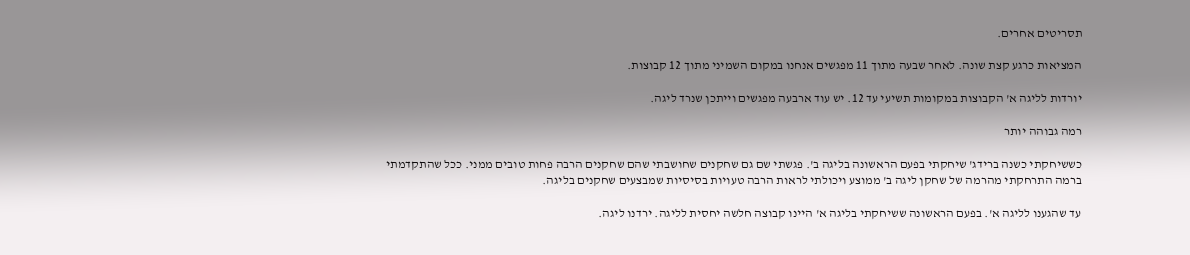תסריטים אחרים.

המציאות כרגע קצת שונה. לאחר שבעה מתוך 11 מפגשים אנחנו במקום השמיני מתוך 12 קבוצות.

יורדות לליגה א' הקבוצות במקומות תשיעי עד 12. יש עוד ארבעה מפגשים וייתכן שנרד ליגה.

רמה גבוהה יותר

כששיחקתי כשנה ברידג' שיחקתי בפעם הראשונה בליגה ב'. פגשתי שם גם שחקנים שחושבתי שהם שחקנים הרבה פחות טובים ממני. ככל שהתקדמתי ברמה התרחקתי מהרמה של שחקן ליגה ב' ממוצע ויכולתי לראות הרבה טעויות בסיסיות שמבצעים שחקנים בליגה.

עד שהגענו לליגה א'. בפעם הראשונה ששיחקתי בליגה א' היינו קבוצה חלשה יחסית לליגה. ירדנו ליגה.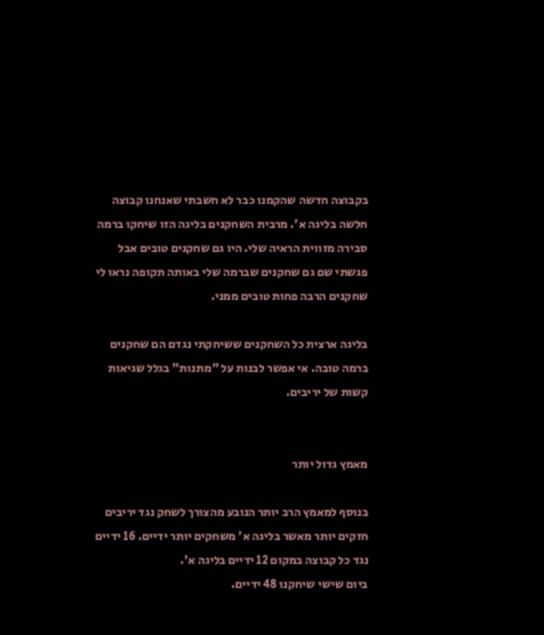בקבוצה חדשה שהקמנו כבר לא חשבתי שאנחנו קבוצה חלשה בליגה א'. מרבית השחקנים בליגה הזו שיחקו ברמה סבירה מזווית הראיה שלי. היו גם שחקנים טובים אבל פגשתי שם גם שחקנים שברמה שלי באותה תקופה נראו לי שחקנים הרבה פחות טובים ממני.

בליגה ארצית כל השחקנים ששיחקתי נגדם הם שחקנים ברמה טובה. אי אפשר לבנות על "מתנות" בגלל שגיאות קשות של יריבים.


מאמץ גדול יותר

בנוסף למאמץ הרב יותר הנובע מהצורך לשחק נגד יריבים חזקים יותר מאשר בליגה א' משחקים יותר ידיים. 16 ידיים נגד כל קבוצה במקום 12 ידיים בליגה א'.
ביום שישי שיחקנו 48 ידיים.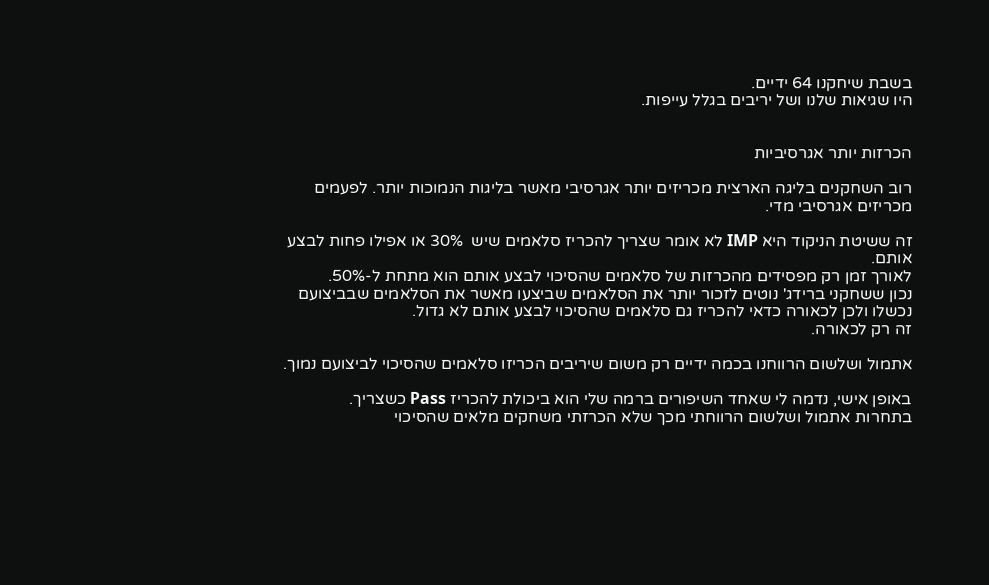בשבת שיחקנו 64 ידיים.
היו שגיאות שלנו ושל יריבים בגלל עייפות.


הכרזות יותר אגרסיביות

רוב השחקנים בליגה הארצית מכריזים יותר אגרסיבי מאשר בליגות הנמוכות יותר. לפעמים מכריזים אגרסיבי מדי.

זה ששיטת הניקוד היא IMP לא אומר שצריך להכריז סלאמים שיש  30% או אפילו פחות לבצע אותם.
לאורך זמן רק מפסידים מהכרזות של סלאמים שהסיכוי לבצע אותם הוא מתחת ל-50%.
נכון ששחקני ברידג' נוטים לזכור יותר את הסלאמים שביצעו מאשר את הסלאמים שבביצועם נכשלו ולכן לכאורה כדאי להכריז גם סלאמים שהסיכוי לבצע אותם לא גדול.
זה רק לכאורה.

אתמול ושלשום הרווחנו בכמה ידיים רק משום שיריבים הכריזו סלאמים שהסיכוי לביצועם נמוך.

באופן אישי, נדמה לי שאחד השיפורים ברמה שלי הוא ביכולת להכריז Pass כשצריך.
בתחרות אתמול ושלשום הרווחתי מכך שלא הכרזתי משחקים מלאים שהסיכוי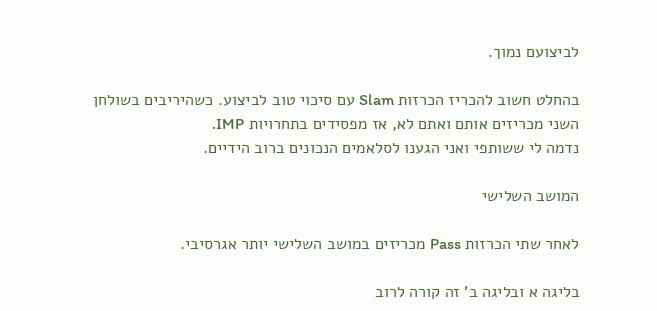לביצועם נמוך.

בהחלט חשוב להכריז הכרזות Slam עם סיכוי טוב לביצוע. כשהיריבים בשולחן השני מכריזים אותם ואתם לא, אז מפסידים בתחרויות IMP.
נדמה לי ששותפי ואני הגענו לסלאמים הנכונים ברוב הידיים.

המושב השלישי

לאחר שתי הכרזות Pass מכריזים במושב השלישי יותר אגרסיבי.

בליגה א ובליגה ב' זה קורה לרוב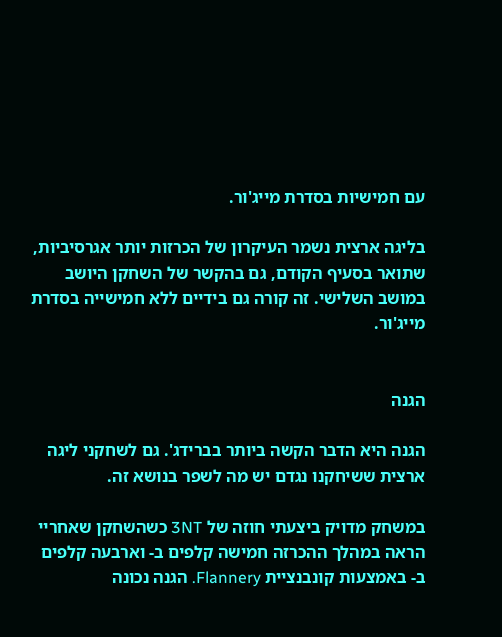עם חמישיות בסדרת מייג'ור.

בליגה ארצית נשמר העיקרון של הכרזות יותר אגרסיביות, שתואר בסעיף הקודם, גם בהקשר של השחקן היושב במושב השלישי. זה קורה גם בידיים ללא חמישייה בסדרת מייג'ור.


הגנה

הגנה היא הדבר הקשה ביותר בברידג'. גם לשחקני ליגה ארצית ששיחקנו נגדם יש מה לשפר בנושא זה.

במשחק מדויק ביצעתי חוזה של 3NT כשהשחקן שאחריי הראה במהלך ההכרזה חמישה קלפים ב- וארבעה קלפים ב- באמצעות קונבנציית Flannery. הגנה נכונה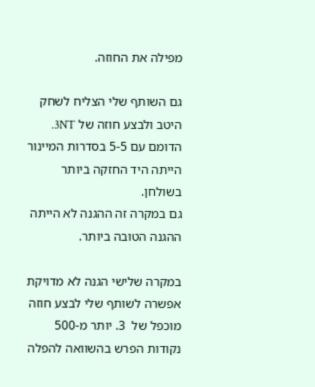מפילה את החוזה.

גם השותף שלי הצליח לשחק היטב ולבצע חוזה של 3NT. הדומם עם 5-5 בסדרות המיינור הייתה היד החזקה ביותר בשולחן.
גם במקרה זה ההגנה לא הייתה ההגנה הטובה ביותר.

במקרה שלישי הגנה לא מדויקת אפשרה לשותף שלי לבצע חוזה מוכפל של  3. יותר מ-500 נקודות הפרש בהשוואה להפלה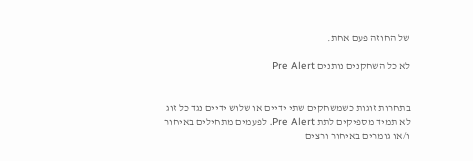של החוזה פעם אחת.

לא כל השחקנים נותנים Pre Alert


בתחרות זוגות כשמשחקים שתי ידיים או שלוש ידיים נגד כל זוג לא תמיד מספיקים לתת Pre Alert. לפעמים מתחילים באיחור ו/או גומרים באיחור ורצים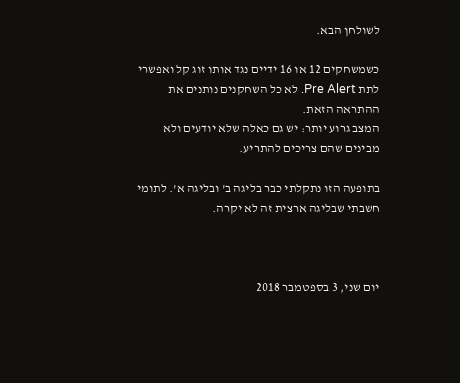לשולחן הבא.

כשמשחקים 12 או 16 ידיים נגד אותו זוג קל ואפשרי לתת Pre Alert. לא כל השחקנים נותנים את ההתראה הזאת.
המצב גרוע יותר: יש גם כאלה שלא יודעים ולא מבינים שהם צריכים להתריע.

בתופעה הזו נתקלתי כבר בליגה ב' ובליגה א'. לתומי חשבתי שבליגה ארצית זה לא יקרה.



יום שני, 3 בספטמבר 2018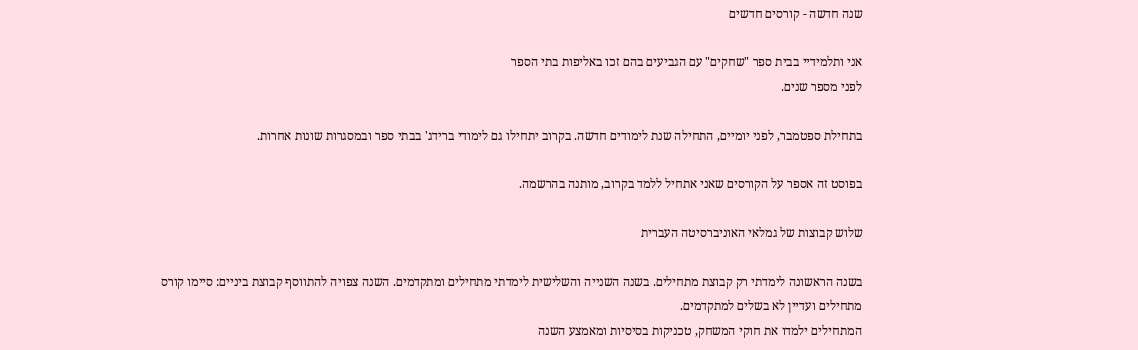שנה חדשה - קורסים חדשים

אני ותלמידיי בבית ספר "שחקים" עם הגביעים בהם זכו באליפות בתי הספר
לפני מספר שנים.

בתחילת ספטמבר, לפני יומיים, התחילה שנת לימודים חדשה. בקרוב יתחילו גם לימודי ברידג' בבתי ספר ובמסגרות שונות אחרות.

בפוסט זה אספר על הקורסים שאני אתחיל ללמד בקרוב, מותנה בהרשמה.

שלוש קבוצות של גמלאי האוניברסיטה העברית

בשנה הראשונה לימדתי רק קבוצת מתחילים. בשנה השנייה והשלישית לימדתי מתחילים ומתקדמים. השנה צפויה להתווסף קבוצת ביניים: סיימו קורס מתחילים ועדיין לא בשלים למתקדמים.
המתחילים ילמדו את חוקי המשחק, טכניקות בסיסיות ומאמצע השנה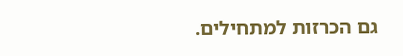גם הכרזות למתחילים.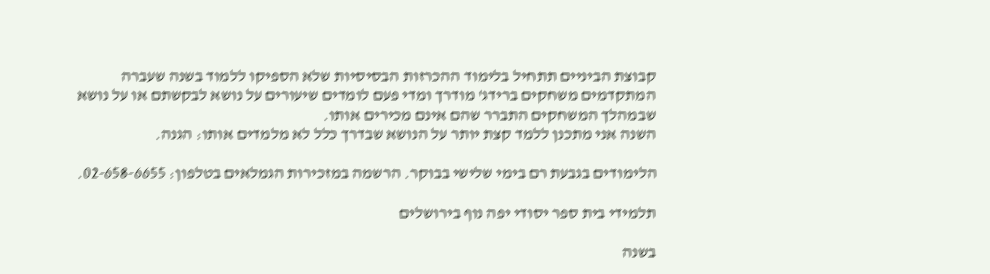קבוצת הביניים תתחיל בלימוד ההכרזות הבסיסיות שלא הספיקו ללמוד בשנה שעברה
המתקדמים משחקים ברידג' מודרך ומדי פעם לומדים שיעורים על נושא לבקשתם או על נושא שבמהלך המשחקים התברר שהם אינם מכירים אותו.
השנה אני מתכנן ללמד קצת יותר על הנושא שבדרך כלל לא מלמדים אותו: הגנה.

הלימודים בגבעת רם בימי שלישי בבוקר. הרשמה במזכירות הגמלאים בטלפון: 02-658-6655.

תלמידי בית ספר יסודי יפה נוף בירושלים

בשנה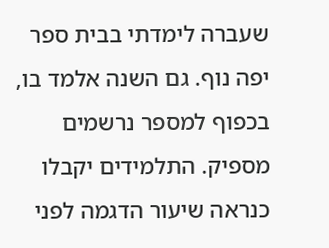שעברה לימדתי בבית ספר יפה נוף. גם השנה אלמד בו, בכפוף למספר נרשמים מספיק. התלמידים יקבלו כנראה שיעור הדגמה לפני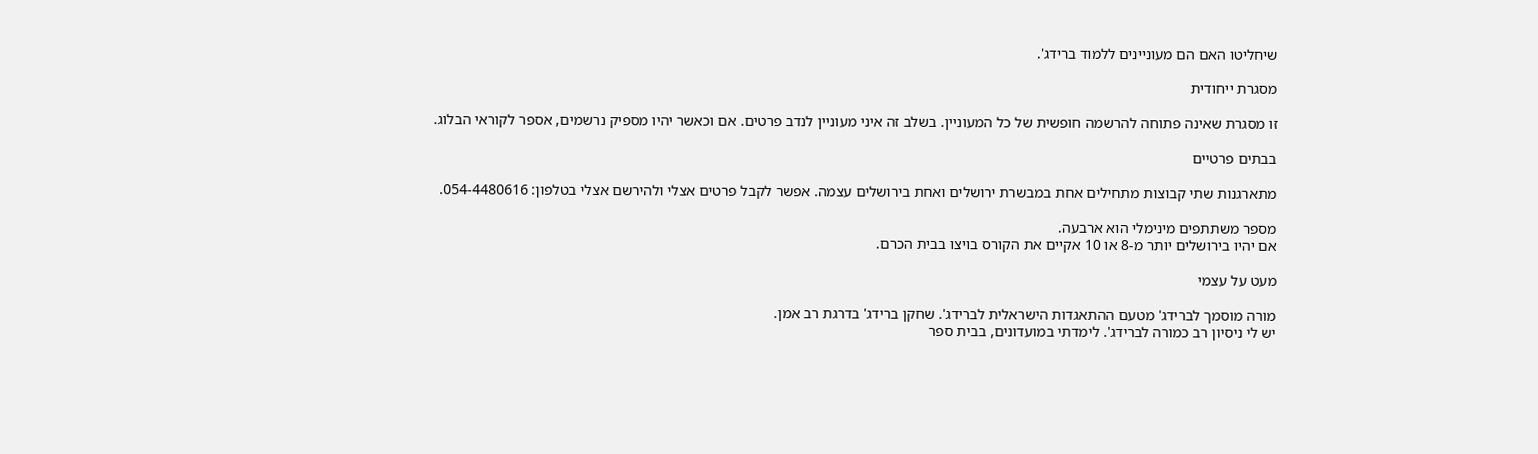שיחליטו האם הם מעוניינים ללמוד ברידג'.

מסגרת ייחודית

זו מסגרת שאינה פתוחה להרשמה חופשית של כל המעוניין. בשלב זה איני מעוניין לנדב פרטים. אם וכאשר יהיו מספיק נרשמים, אספר לקוראי הבלוג.

בבתים פרטיים

מתארגנות שתי קבוצות מתחילים אחת במבשרת ירושלים ואחת בירושלים עצמה. אפשר לקבל פרטים אצלי ולהירשם אצלי בטלפון: 054-4480616.

מספר משתתפים מינימלי הוא ארבעה.
אם יהיו בירושלים יותר מ-8 או 10 אקיים את הקורס בויצו בבית הכרם.

מעט על עצמי

מורה מוסמך לברידג' מטעם ההתאגדות הישראלית לברידג'. שחקן ברידג' בדרגת רב אמן.
יש לי ניסיון רב כמורה לברידג'. לימדתי במועדונים, בבית ספר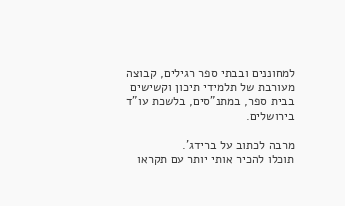למחוננים ובבתי ספר רגילים, קבוצה מעורבת של תלמידי תיכון וקשישים בבית ספר, במתנ"סים, בלשכת עו"ד בירושלים.

מרבה לכתוב על ברידג'.
תוכלו להכיר אותי יותר עם תקראו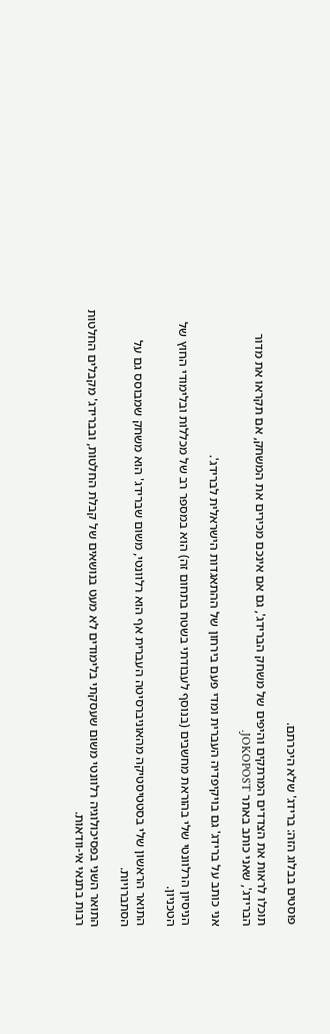פוסטים בבלוג הזה: ברידג' שלא היכרתם.

תוכלו לראות את הצדדים המרתקים והיפים של משחק הברידג', גם אם אינכם מכירים את המשחק, אם תקראו את מדור הברידג', שאני כותב באתר JOKOPOST.

אני כותב על ברידג' גם בויקיפדיה העברית ומדי פעם בירחון של ההתאגדות הישראלית לברידג'.

הניסיון הרלוונטי שלי בהוראת מחשבים (בנוסף לעבודתי בשטח בתחום זה) הוא במספר רב של מכללות ובלימודי החוץ של הטכניון.

התואר הראשון שלי בסטטיסטיקה מהאוניברסיטה העברית אף הוא רלוונטי, משום שברידג' הוא משחק שמבוסס גם על הסתברויות.

התואר השני בפסיכולוגיה רלוונטי משום שעסקתי בלימודים לא מעט בנושאים של קבלת החלטות, ובברידג' מקבלים החלטות רבות בתנאי אי-וודאות.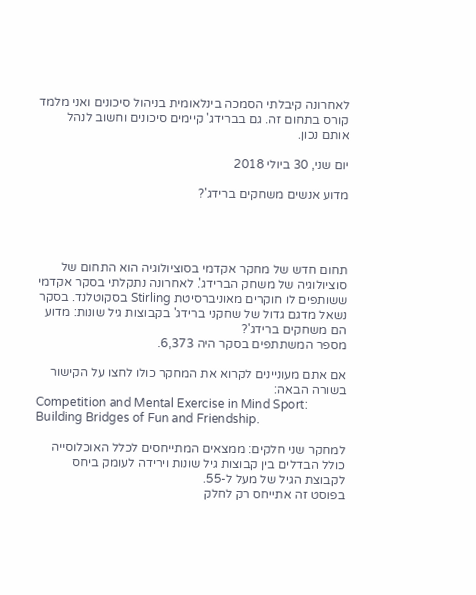לאחרונה קיבלתי הסמכה בינלאומית בניהול סיכונים ואני מלמד קורס בתחום זה. גם בברידג' קיימים סיכונים וחשוב לנהל אותם נכון.

יום שני, 30 ביולי 2018

מדוע אנשים משחקים ברידג'?




תחום חדש של מחקר אקדמי בסוציולוגיה הוא התחום של סוציולוגיה של משחק הברידג'. לאחרונה נתקלתי בסקר אקדמי ששותפים לו חוקרים מאוניברסיטת Stirling בסקוטלנד. בסקר נשאל מדגם גדול של שחקני ברידג' בקבוצות גיל שונות: מדוע הם משחקים ברידג'?
מספר המשתתפים בסקר היה 6,373.

אם אתם מעוניינים לקרוא את המחקר כולו לחצו על הקישור בשורה הבאה:
Competition and Mental Exercise in Mind Sport: Building Bridges of Fun and Friendship.

למחקר שני חלקים: ממצאים המתייחסים לכלל האוכלוסייה כולל הבדלים בין קבוצות גיל שונות וירידה לעומק ביחס לקבוצת הגיל של מעל ל-55.
בפוסט זה אתייחס רק לחלק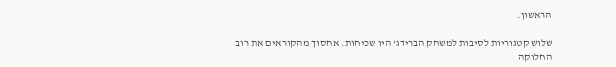הראשון.

שלוש קטגוריות לסיבות למשחק הברידג' היו שכיחות. אחסוך מהקוראים את רוב החלוקה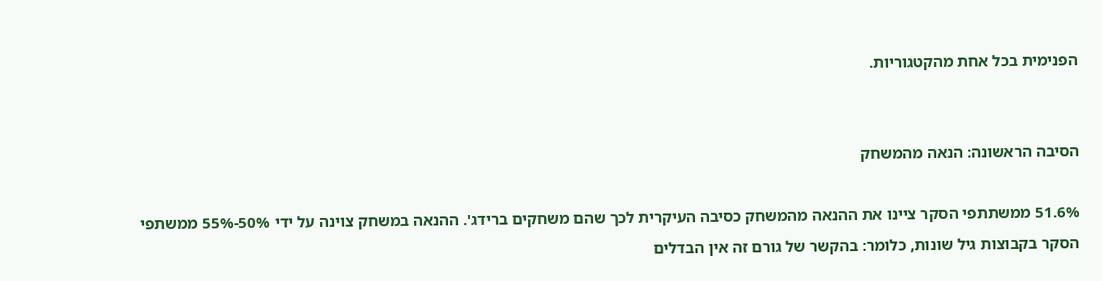הפנימית בכל אחת מהקטגוריות.


הסיבה הראשונה: הנאה מהמשחק

51.6% ממשתתפי הסקר ציינו את ההנאה מהמשחק כסיבה העיקרית לכך שהם משחקים ברידג'. ההנאה במשחק צוינה על ידי 50%-55% ממשתפי הסקר בקבוצות גיל שונות, כלומר: בהקשר של גורם זה אין הבדלים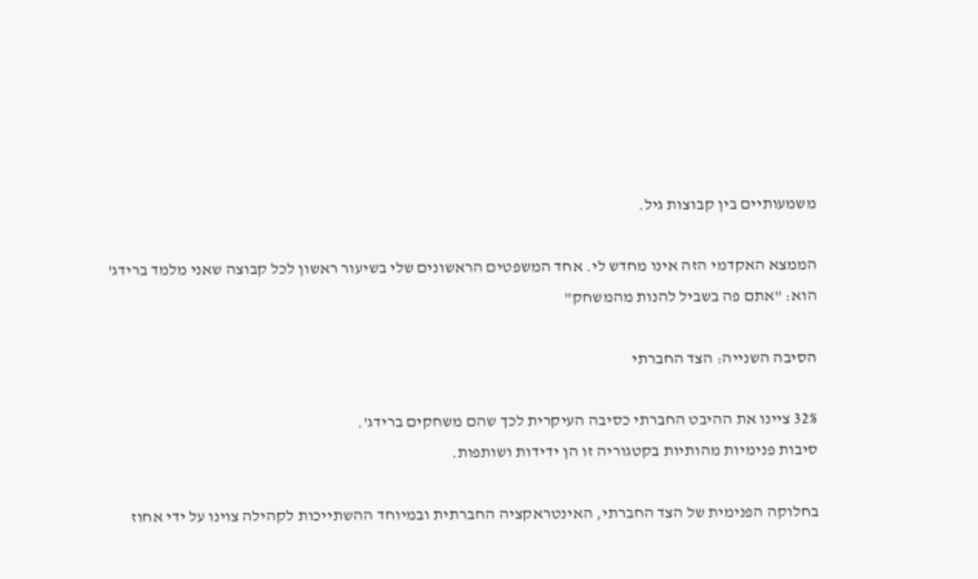משמעותיים בין קבוצות גיל.

הממצא האקדמי הזה אינו מחדש לי. אחד המשפטים הראשונים שלי בשיעור ראשון לכל קבוצה שאני מלמד ברידג' הוא: "אתם פה בשביל להנות מהמשחק"

הסיבה השנייה: הצד החברתי

32% ציינו את ההיבט החברתי כסיבה העיקרית לכך שהם משחקים ברידג'.
סיבות פנימיות מהותיות בקטגוריה זו הן ידידות ושותפות.

בחלוקה הפנימית של הצד החברתי, האינטראקציה החברתית ובמיוחד ההשתייכות לקהילה צוינו על ידי אחוז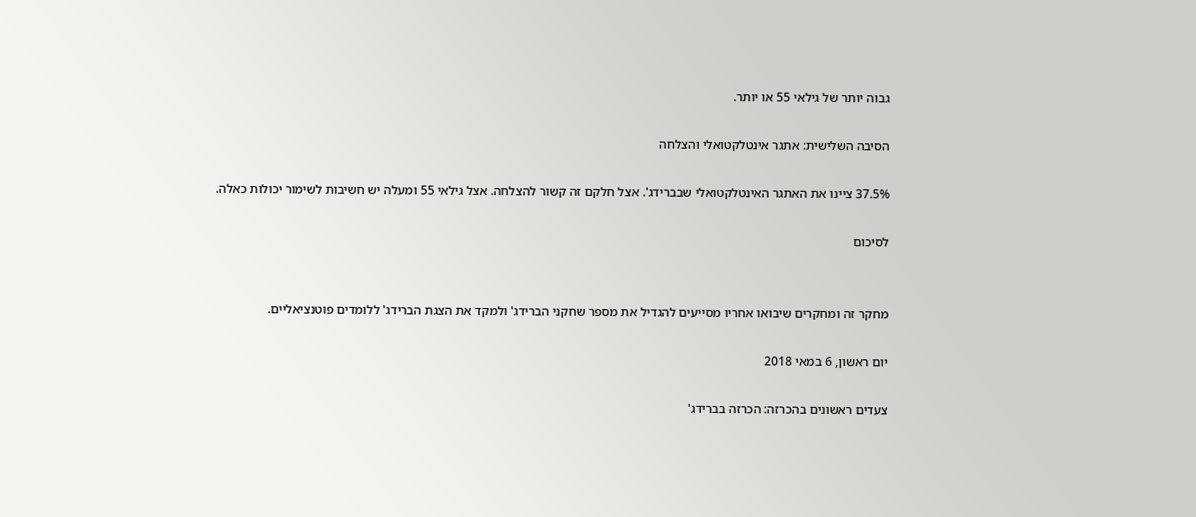גבוה יותר של גילאי 55 או יותר.

הסיבה השלישית: אתגר אינטלקטואלי והצלחה

37.5% ציינו את האתגר האינטלקטואלי שבברידג'. אצל חלקם זה קשור להצלחה. אצל גילאי 55 ומעלה יש חשיבות לשימור יכולות כאלה.

לסיכום


מחקר זה ומחקרים שיבואו אחריו מסייעים להגדיל את מספר שחקני הברידג' ולמקד את הצגת הברידג' ללומדים פוטנציאליים.

יום ראשון, 6 במאי 2018

צעדים ראשונים בהכרזה: הכרזה בברידג'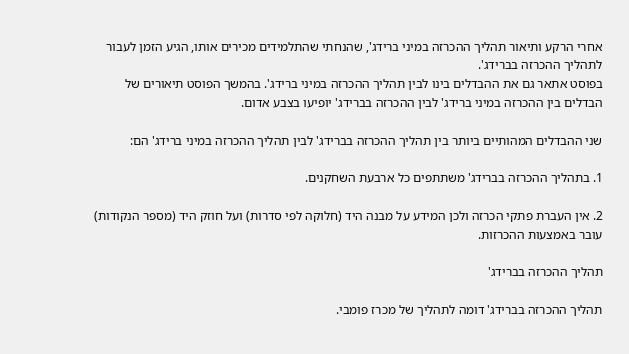אחרי הרקע ותיאור תהליך ההכרזה במיני ברידג', שהנחתי שהתלמידים מכירים אותו, הגיע הזמן לעבור לתהליך ההכרזה בברידג'.
בפוסט אתאר גם את ההבדלים בינו לבין תהליך ההכרזה במיני ברידג'. בהמשך הפוסט תיאורים של הבדלים בין ההכרזה במיני ברידג' לבין ההכרזה בברידג' יופיעו בצבע אדום.

שני ההבדלים המהותיים ביותר בין תהליך ההכרזה בברידג' לבין תהליך ההכרזה במיני ברידג' הם:

1. בתהליך ההכרזה בברידג' משתתפים כל ארבעת השחקנים.

2. אין העברת פתקי הכרזה ולכן המידע על מבנה היד (חלוקה לפי סדרות) ועל חוזק היד (מספר הנקודות) עובר באמצעות ההכרזות.

תהליך ההכרזה בברידג'

תהליך ההכרזה בברידג' דומה לתהליך של מכרז פומבי.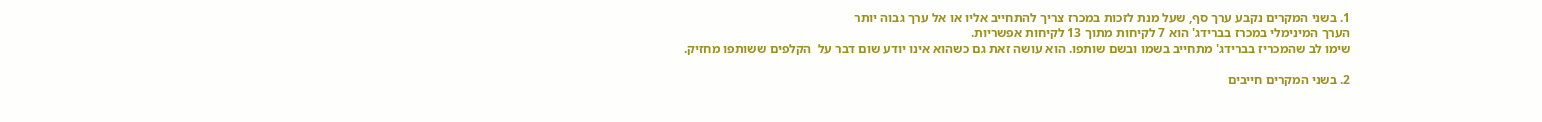1. בשני המקרים נקבע ערך סף, שעל מנת לזכות במכרז צריך להתחייב אליו או אל ערך גבוה יותר
הערך המינימלי במכרז בברידג' הוא 7 לקיחות מתוך 13 לקיחות אפשריות.
שימו לב שהמכריז בברידג' מתחייב בשמו ובשם שותפו. הוא עושה זאת גם כשהוא אינו יודע שום דבר על  הקלפים ששותפו מחזיק.

2. בשני המקרים חייבים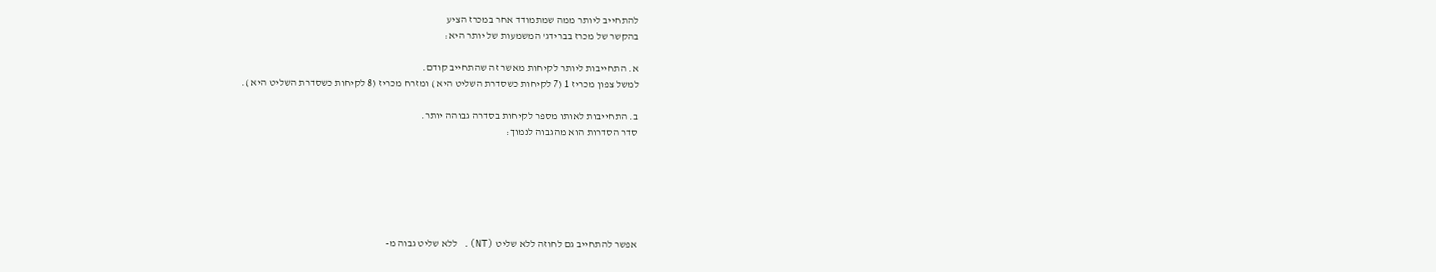להתחייב ליותר ממה שמתמודד אחר במכרז הציע
בהקשר של מכרז בברידג' המשמעות של יותר היא:

א. התחייבות ליותר לקיחות מאשר זה שהתחייב קודם.
למשל צפון מכריז 1 (7 לקיחות כשסדרת השליט היא ) ומזרח מכריז (8 לקיחות כשסדרת השליט היא ).

ב. התחייבות לאותו מספר לקיחות בסדרה גבוהה יותר.
סדר הסדרות הוא מהגבוה לנמוך:






אפשר להתחייב גם לחוזה ללא שליט (NT). ללא שליט גבוה מ-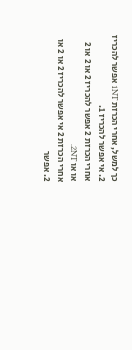כך למשל, אחרי הכרזת 1NT אפשר להכריז 2. אי אפשר להכריז 1.
אחרי הכרזת 2 אפשר להכריז 2 או 2 או 2 או או 2NT.
אחרי הכרזת 2 אי אפשר להכריז 2 או 2 או 2. אפשר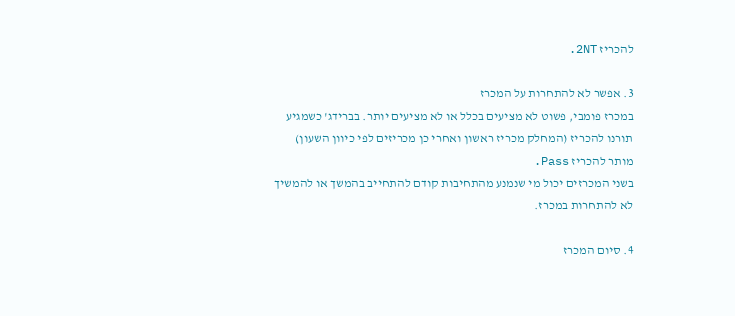להכריז 2NT.

3. אפשר לא להתחרות על המכרז
במכרז פומבי, פשוט לא מציעים בכלל או לא מציעים יותר. בברידג' כשמגיע תורנו להכריז (המחלק מכריז ראשון ואחרי כן מכריזים לפי כיוון השעון) מותר להכריז Pass.
בשני המכרזים יכול מי שנמנע מהתחיבות קודם להתחייב בהמשך או להמשיך לא להתחרות במכרז.

4. סיום המכרז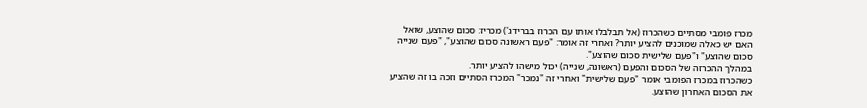מכרז פומבי מסתיים כשהכרוז (אל תבלבלו אותו עם הכרוז בברידג') מכריז: סכום שהוצע, שואל האם יש כאלה שמוכנים להציע יותר? ואחרי זה אומר: "פעם ראשונה סכום שהוצע", "פעם שנייה סכום שהוצע" ו"פעם שלישית סכום שהוצע".
במהלך ההכרזה של הסכום והפעם (ראשונה, שנייה) יכול מישהו להציע יותר.
כשהכרוז במכרז הפומבי אומר "פעם שלישית" ואחרי זה "נמכר" המכרז הסתיים וזכה בו זה שהציע את הסכום האחרון שהוצע.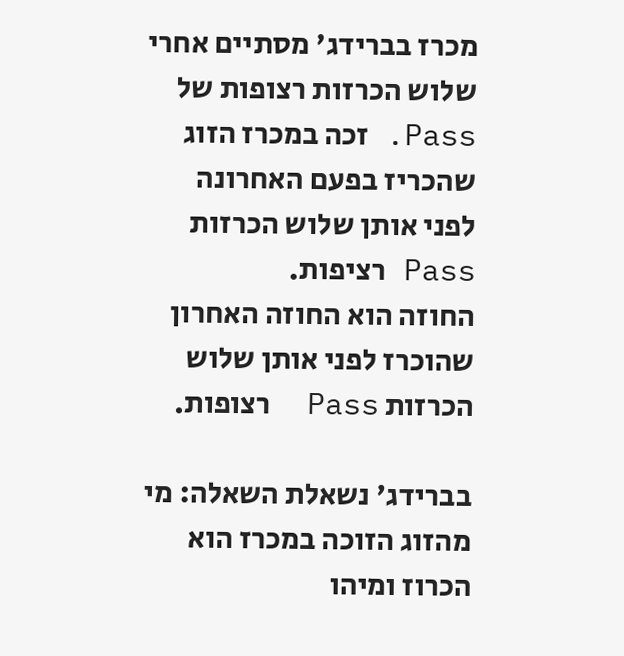מכרז בברידג' מסתיים אחרי שלוש הכרזות רצופות של Pass. זכה במכרז הזוג שהכריז בפעם האחרונה לפני אותן שלוש הכרזות Pass רציפות.
החוזה הוא החוזה האחרון שהוכרז לפני אותן שלוש הכרזות Pass  רצופות.

בברידג' נשאלת השאלה: מי מהזוג הזוכה במכרז הוא הכרוז ומיהו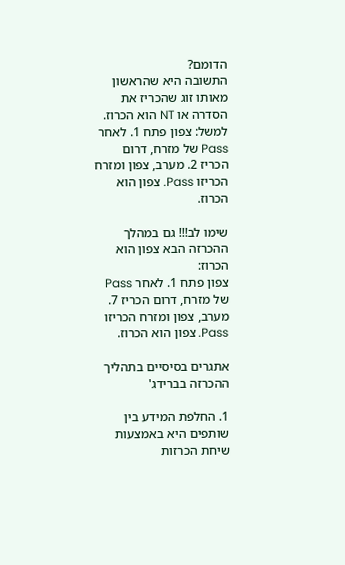הדומם?
התשובה היא שהראשון מאותו זוג שהכריז את הסדרה או NT הוא הכרוז.
למשל: צפון פתח 1. לאחר Pass של מזרח, דרום הכריז 2. מערב, צפון ומזרח הכריזו Pass. צפון הוא הכרוז.

שימו לב!!! גם במהלך ההכרזה הבא צפון הוא הכרוז:
צפון פתח 1. לאחר Pass של מזרח, דרום הכריז 7. מערב, צפון ומזרח הכריזו Pass. צפון הוא הכרוז.

אתגרים בסיסיים בתהליך ההכרזה בברידג'

1. החלפת המידע בין שותפים היא באמצעות שיחת הכרזות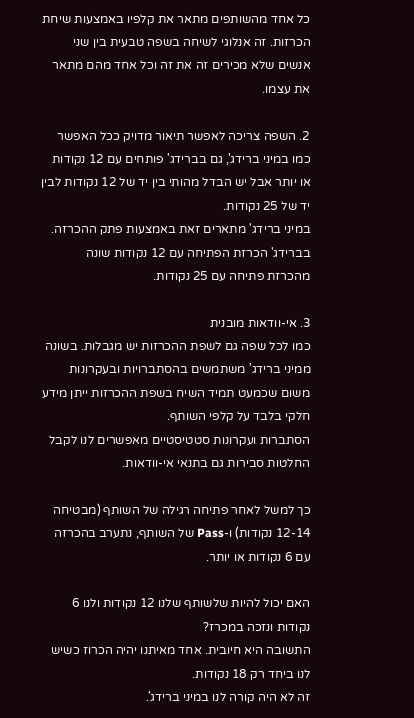כל אחד מהשותפים מתאר את קלפיו באמצעות שיחת הכרזות. זה אנלוגי לשיחה בשפה טבעית בין שני אנשים שלא מכירים זה את זה וכל אחד מהם מתאר את עצמו.

2. השפה צריכה לאפשר תיאור מדויק ככל האפשר
כמו במיני ברידג', גם בברידג' פותחים עם 12 נקודות או יותר אבל יש הבדל מהותי בין יד של 12 נקודות לבין יד של 25 נקודות.
במיני ברידג' מתארים זאת באמצעות פתק ההכרזה.
בברידג' הכרזת הפתיחה עם 12 נקודות שונה מהכרזת פתיחה עם 25 נקודות.

3. אי-וודאות מובנית
כמו לכל שפה גם לשפת ההכרזות יש מגבלות. בשונה ממיני ברידג' משתמשים בהסתברויות ובעקרונות משום שכמעט תמיד השיח בשפת ההכרזות ייתן מידע חלקי בלבד על קלפי השותף.
הסתברות ועקרונות סטטיסטיים מאפשרים לנו לקבל החלטות סבירות גם בתנאי אי-וודאות.

כך למשל לאחר פתיחה רגילה של השותף (מבטיחה 12-14 נקודות) ו-Pass של השותף, נתערב בהכרזה עם 6 נקודות או יותר.

האם יכול להיות שלשותף שלנו 12 נקודות ולנו 6 נקודות ונזכה במכרז?
התשובה היא חיובית. אחד מאיתנו יהיה הכרוז כשיש לנו ביחד רק 18 נקודות.
זה לא היה קורה לנו במיני ברידג'.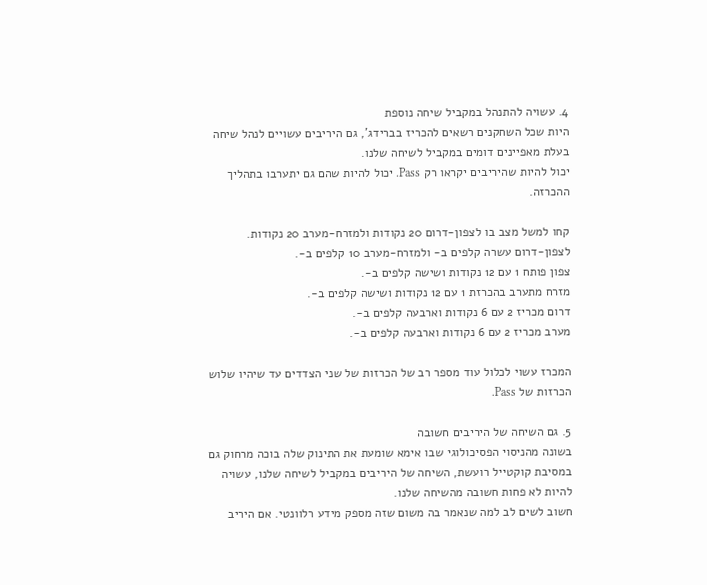4. עשויה להתנהל במקביל שיחה נוספת
היות שכל השחקנים רשאים להכריז בברידג', גם היריבים עשויים לנהל שיחה בעלת מאפיינים דומים במקביל לשיחה שלנו.
יכול להיות שהיריבים יקראו רק Pass. יכול להיות שהם גם יתערבו בתהליך ההכרזה.

קחו למשל מצב בו לצפון-דרום 20 נקודות ולמזרח-מערב 20 נקודות.
לצפון-דרום עשרה קלפים ב- ולמזרח-מערב 10 קלפים ב-.
צפון פותח 1 עם 12 נקודות ושישה קלפים ב-.
מזרח מתערב בהכרזת 1 עם 12 נקודות ושישה קלפים ב-.
דרום מכריז 2 עם 6 נקודות וארבעה קלפים ב-.
מערב מכריז 2 עם 6 נקודות וארבעה קלפים ב-.

המכרז עשוי לכלול עוד מספר רב של הכרזות של שני הצדדים עד שיהיו שלוש הכרזות של Pass.

5. גם השיחה של היריבים חשובה
בשונה מהניסוי הפסיכולוגי שבו אימא שומעת את התינוק שלה בוכה מרחוק גם במסיבת קוקטייל רועשת, השיחה של היריבים במקביל לשיחה שלנו, עשויה להיות לא פחות חשובה מהשיחה שלנו.
חשוב לשים לב למה שנאמר בה משום שזה מספק מידע רלוונטי. אם היריב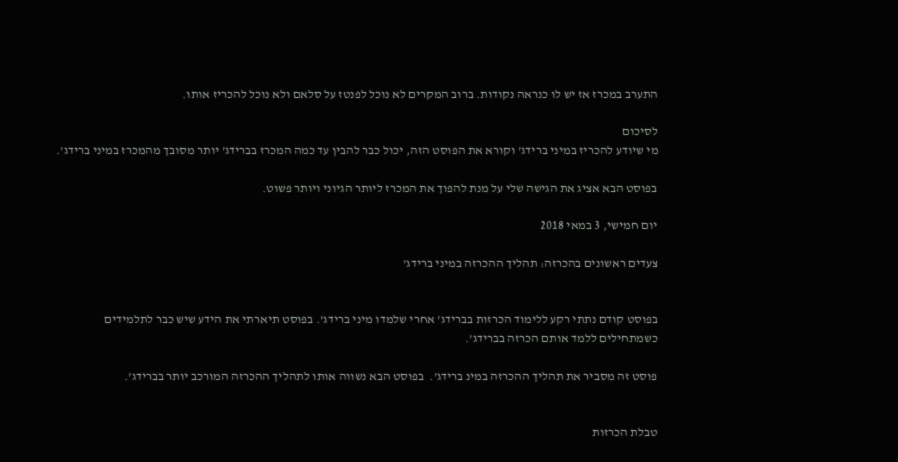התערב במכרז אז יש לו כנראה נקודות. ברוב המקרים לא נוכל לפנטז על סלאם ולא נוכל להכריז אותו.

לסיכום
מי שיודע להכריז במיני ברידג' וקורא את הפוסט הזה, יכול כבר להבין עד כמה המכרז בברידג' יותר מסובך מהמכרז במיני ברידג'.

בפוסט הבא אציג את הגישה שלי על מנת להפוך את המכרז ליותר הגיוני ויותר פשוט.

יום חמישי, 3 במאי 2018

צעדים ראשונים בהכרזה: תהליך ההכרזה במיני ברידג'


בפוסט קודם נתתי רקע ללימוד הכרזות בברידג' אחרי שלמדו מיני ברידג'. בפוסט תיארתי את הידע שיש כבר לתלמידים כשמתחילים ללמד אותם הכרזה בברידג'.

פוסט זה מסביר את תהליך ההכרזה במינ ברידג'.  בפוסט הבא נשווה אותו לתהליך ההכרזה המורכב יותר בברידג'.


טבלת הכרזות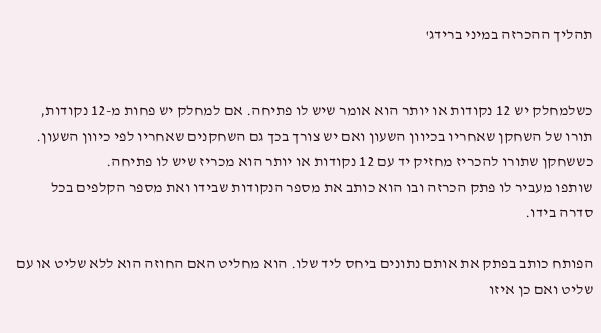תהליך ההכרזה במיני ברידג'


כשלמחלק יש 12 נקודות או יותר הוא אומר שיש לו פתיחה. אם למחלק יש פחות מ-12 נקודות, תורו של השחקן שאחריו בכיוון השעון ואם יש צורך בכך גם השחקנים שאחריו לפי כיוון השעון. כששחקן שתורו להכריז מחזיק יד עם 12 נקודות או יותר הוא מכריז שיש לו פתיחה.
שותפו מעביר לו פתק הכרזה ובו הוא כותב את מספר הנקודות שבידו ואת מספר הקלפים בכל סדרה בידו.

הפותח כותב בפתק את אותם נתונים ביחס ליד שלו. הוא מחליט האם החוזה הוא ללא שליט או עם שליט ואם כן איזו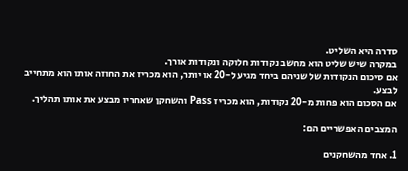סדרה היא השליט.
במקרה שיש שליט הוא מחשב נקודות חלוקה ונקודות אורך.
אם סיכום הנקודות של שניהם ביחד מגיע ל-20 או יותר, הוא מכריז את החוזה אותו הוא מתחייב לבצע.
אם הסכום הוא פחות מ-20 נקודות, הוא מכריז Pass והשחקן שאחריו מבצע את אותו תהליך.

המצבים האפשריים הם:

1. אחד מהשחקנים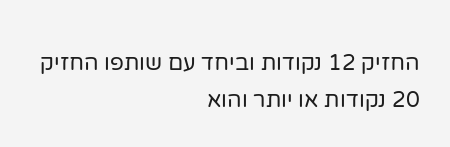החזיק 12 נקודות וביחד עם שותפו החזיק 20 נקודות או יותר והוא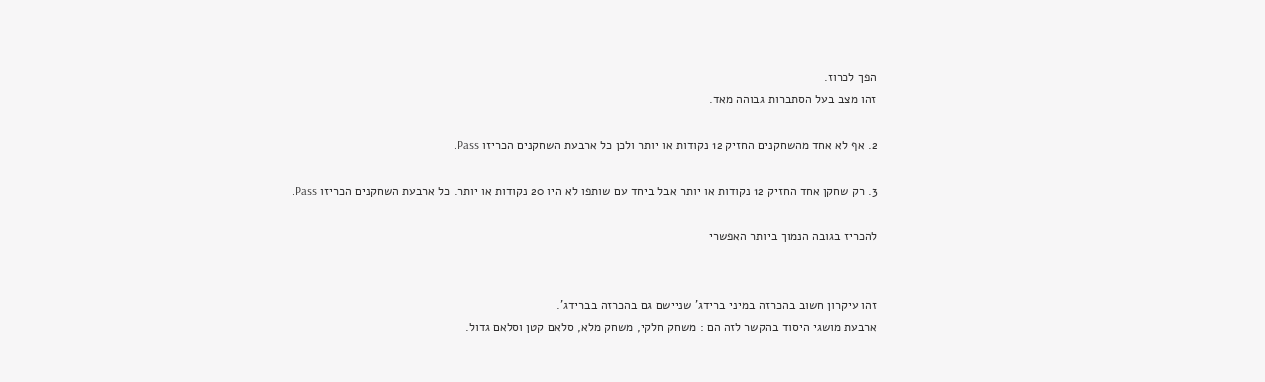הפך לכרוז.
זהו מצב בעל הסתברות גבוהה מאד.

2. אף לא אחד מהשחקנים החזיק 12 נקודות או יותר ולכן כל ארבעת השחקנים הכריזו Pass.

3. רק שחקן אחד החזיק 12 נקודות או יותר אבל ביחד עם שותפו לא היו 20 נקודות או יותר. כל ארבעת השחקנים הכריזו Pass.

להכריז בגובה הנמוך ביותר האפשרי


זהו עיקרון חשוב בהכרזה במיני ברידג' שניישם גם בהכרזה בברידג'.
ארבעת מושגי היסוד בהקשר לזה הם : משחק חלקי, משחק מלא, סלאם קטן וסלאם גדול.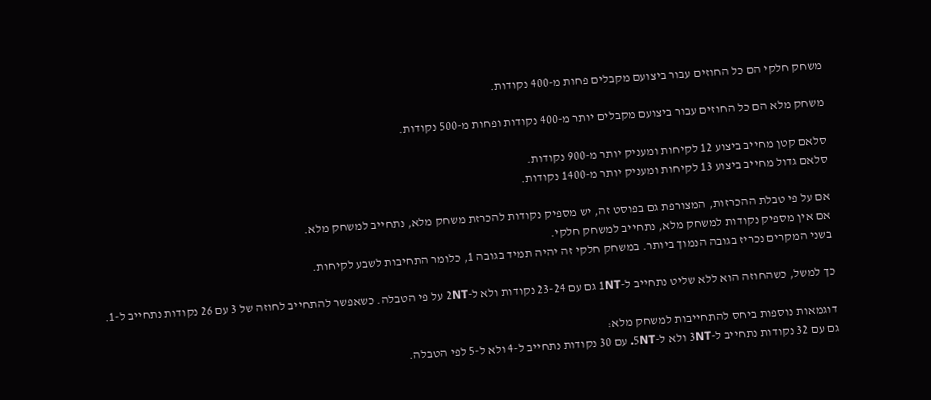משחק חלקי הם כל החוזים עבור ביצועם מקבלים פחות מ-400 נקודות.

משחק מלא הם כל החוזים עבור ביצועם מקבלים יותר מ-400 נקודות ופחות מ-500 נקודות.

סלאם קטן מחייב ביצוע 12 לקיחות ומעניק יותר מ-900 נקודות.
סלאם גדול מחייב ביצוע 13 לקיחות ומעניק יותר מ-1400 נקודות.

אם על פי טבלת ההכרזות, המצורפת גם בפוסט זה, יש מספיק נקודות להכרזת משחק מלא, נתחייב למשחק מלא.
אם אין מספיק נקודות למשחק מלא, נתחייב למשחק חלקי.
בשני המקרים נכריז בגובה הנמוך ביותר. במשחק חלקי זה יהיה תמיד בגובה 1, כלומר התחיבות לשבע לקיחות.

כך למשל, כשהחוזה הוא ללא שליט נתחייב ל-1NT גם עם 23-24 נקודות ולא ל-2NT על פי הטבלה. כשאפשר להתחייב לחוזה של 3 עם 26 נקודות נתחייב ל-1.

דוגמאות נוספות ביחס להתחייבות למשחק מלא:
גם עם 32 נקודות נתחייב ל-3NT ולא ל-5NT. עם 30 נקודות נתחייב ל-4 ולא ל-5 לפי הטבלה.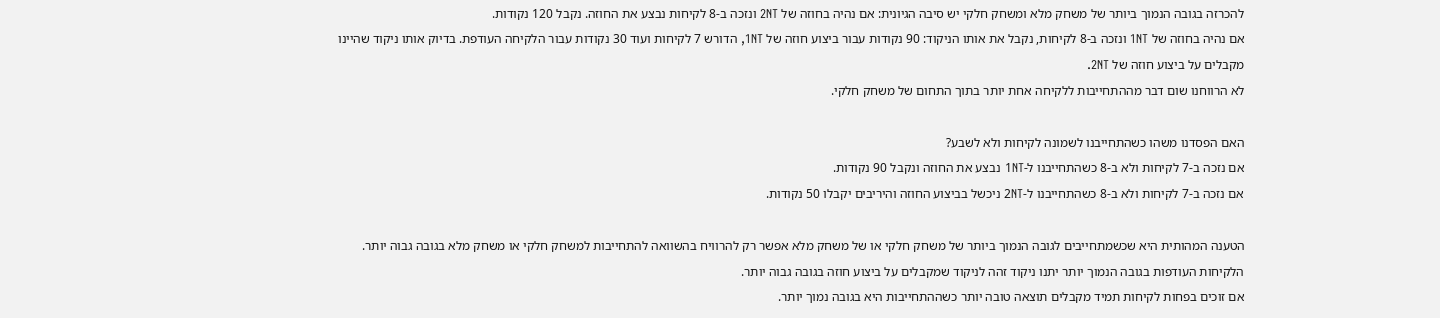להכרזה בגובה הנמוך ביותר של משחק מלא ומשחק חלקי יש סיבה הגיונית: אם נהיה בחוזה של 2NT ונזכה ב-8 לקיחות נבצע את החוזה. נקבל 120 נקודות.
אם נהיה בחוזה של 1NT ונזכה ב-8 לקיחות, נקבל את אותו הניקוד: 90 נקודות עבור ביצוע חוזה של 1NT, הדורש 7 לקיחות ועוד 30 נקודות עבור הלקיחה העודפת. בדיוק אותו ניקוד שהיינו מקבלים על ביצוע חוזה של 2NT.
לא הרווחנו שום דבר מההתחייבות ללקיחה אחת יותר בתוך התחום של משחק חלקי.

האם הפסדנו משהו כשהתחייבנו לשמונה לקיחות ולא לשבע?
אם נזכה ב-7 לקיחות ולא ב-8 כשהתחייבנו ל-1NT נבצע את החוזה ונקבל 90 נקודות.
אם נזכה ב-7 לקיחות ולא ב-8 כשהתחייבנו ל-2NT ניכשל בביצוע החוזה והיריבים יקבלו 50 נקודות.

הטענה המהותית היא שכשמתחייבים לגובה הנמוך ביותר של משחק חלקי או של משחק מלא אפשר רק להרוויח בהשוואה להתחייבות למשחק חלקי או משחק מלא בגובה גבוה יותר.
הלקיחות העודפות בגובה הנמוך יותר יתנו ניקוד זהה לניקוד שמקבלים על ביצוע חוזה בגובה גבוה יותר.
אם זוכים בפחות לקיחות תמיד מקבלים תוצאה טובה יותר כשההתחייבות היא בגובה נמוך יותר.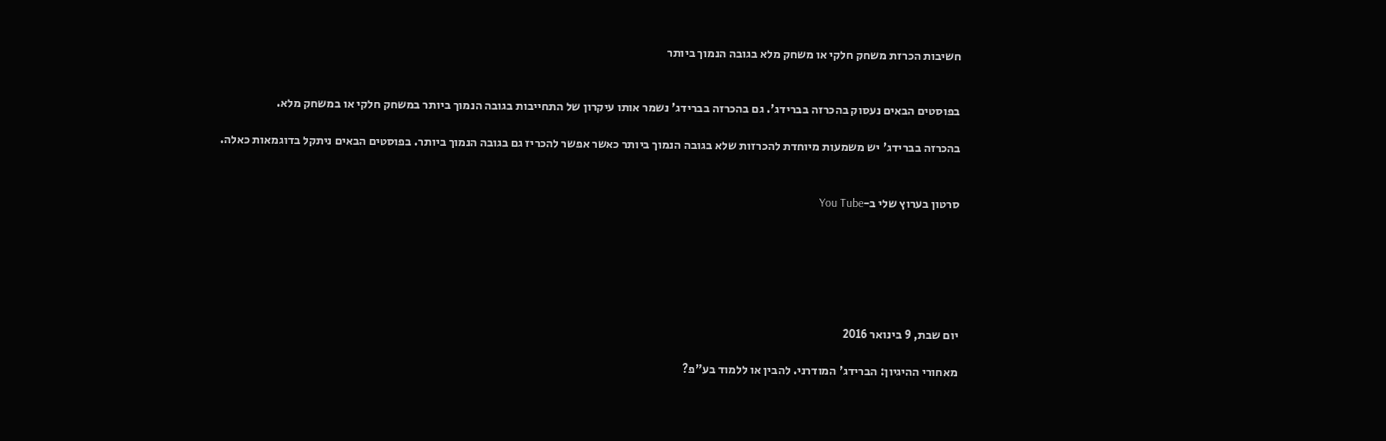חשיבות הכרזת משחק חלקי או משחק מלא בגובה הנמוך ביותר


בפוסטים הבאים נעסוק בהכרזה בברידג'. גם בהכרזה בברידג' נשמר אותו עיקרון של התחייבות בגובה הנמוך ביותר במשחק חלקי או במשחק מלא.

בהכרזה בברידג' יש משמעות מיוחדת להכרזות שלא בגובה הנמוך ביותר כאשר אפשר להכריז גם בגובה הנמוך ביותר. בפוסטים הבאים ניתקל בדוגמאות כאלה.


סרטון בערוץ שלי ב-You Tube






יום שבת, 9 בינואר 2016

מאחורי ההיגיון: הברידג' המודרני. להבין או ללמוד בע"פ?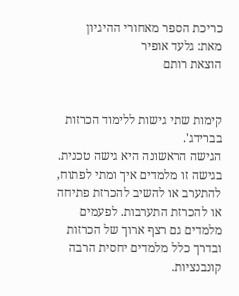כריכת הספר מאחורי ההיגיון
מאת: גלעד אופיר
הוצאת רותם


קימות שתי גישות ללימוד הכרזות בברידג'.
הגישה הראשונה היא גישה טכנית.
בגישה זו מלמדים איך ומתי לפתוח, להתערב או להשיב להכרזת פתיחה או להכרזת התערבות. לפעמים מלמדים גם רצף ארוך של הכרזות ובדרך כלל מלמדים יחסית הרבה קונבנציות.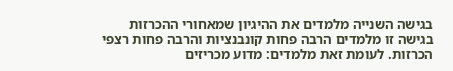בגישה השנייה מלמדים את ההיגיון שמאחורי ההכרזות
בגישה זו מלמדים הרבה פחות קונבנציות והרבה פחות רצפי הכרזות. לעומת זאת מלמדים: מדוע מכריזים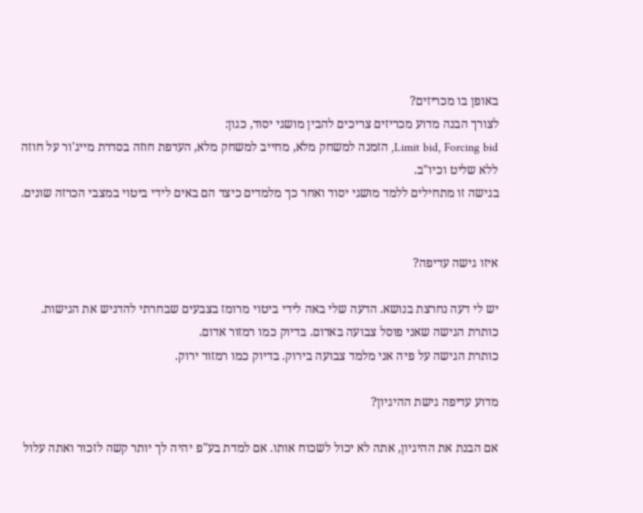באופן בו מכריזים?
לצורך הבנה מדוע מכריזים צריכים להבין מושגי יסוד, כגון:
Limit bid, Forcing bid, הזמנה למשחק מלא, מחייב למשחק מלא, העדפת חוזה בסדרת מייג'ור על חוזה ללא שליט וכיו"ב.
בגישה זו מתחילים ללמד מושגי יסוד ואחר כך מלמדים כיצד הם באים לידי ביטוי במצבי הכרזה שונים.


איזו גישה עדיפה?

יש לי דעה נחרצת בנושא. הדעה שלי באה לידי ביטוי מרומז בצבעים שבחרתי להדגיש את הגישות.
כותרת הגישה שאני פוסל צבועה באדום. בדיוק כמו רמזור אדום.
כותרת הגישה על פיה אני מלמד צבועה בירוק. בדיוק כמו רמזור ירוק.

מדוע עדיפה גישת ההיגיון?

אם הבנת את ההיגיון, אתה לא יכול לשכוח אותו. אם למדת בע"פ יהיה לך יותר קשה לזכור ואתה עלול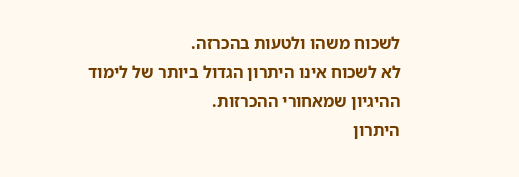לשכוח משהו ולטעות בהכרזה.
לא לשכוח אינו היתרון הגדול ביותר של לימוד ההיגיון שמאחורי ההכרזות.
היתרון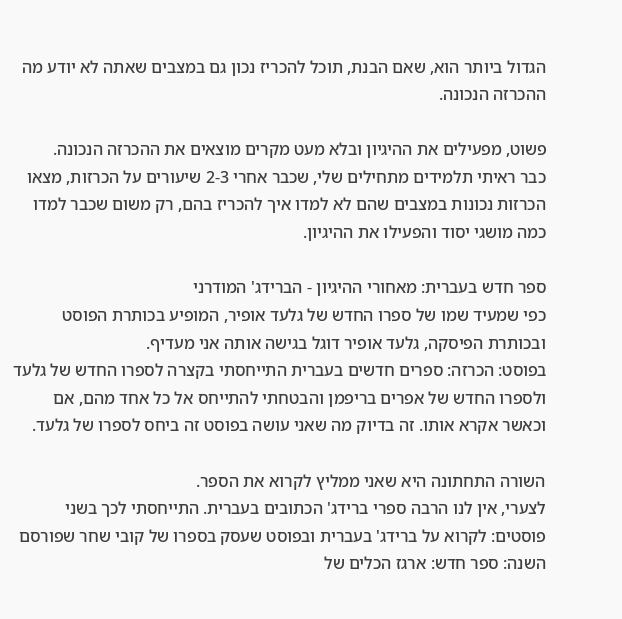הגדול ביותר הוא, שאם הבנת, תוכל להכריז נכון גם במצבים שאתה לא יודע מה ההכרזה הנכונה.

פשוט, מפעילים את ההיגיון ובלא מעט מקרים מוצאים את ההכרזה הנכונה.
כבר ראיתי תלמידים מתחילים שלי, שכבר אחרי 2-3 שיעורים על הכרזות, מצאו הכרזות נכונות במצבים שהם לא למדו איך להכריז בהם, רק משום שכבר למדו כמה מושגי יסוד והפעילו את ההיגיון.

ספר חדש בעברית: מאחורי ההיגיון - הברידג' המודרני
כפי שמעיד שמו של ספרו החדש של גלעד אופיר, המופיע בכותרת הפוסט ובכותרת הפיסקה, גלעד אופיר דוגל בגישה אותה אני מעדיף.
בפוסט: הכרזה: ספרים חדשים בעברית התייחסתי בקצרה לספרו החדש של גלעד ולספרו החדש של אפרים בריפמן והבטחתי להתייחס אל כל אחד מהם, אם וכאשר אקרא אותו. זה בדיוק מה שאני עושה בפוסט זה ביחס לספרו של גלעד.

השורה התחתונה היא שאני ממליץ לקרוא את הספר.
לצערי, אין לנו הרבה ספרי ברידג' הכתובים בעברית. התייחסתי לכך בשני פוסטים: לקרוא על ברידג' בעברית ובפוסט שעסק בספרו של קובי שחר שפורסם השנה: ספר חדש: ארגז הכלים של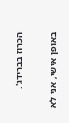הכרוז בברידג'.

באופן אישי, אני לא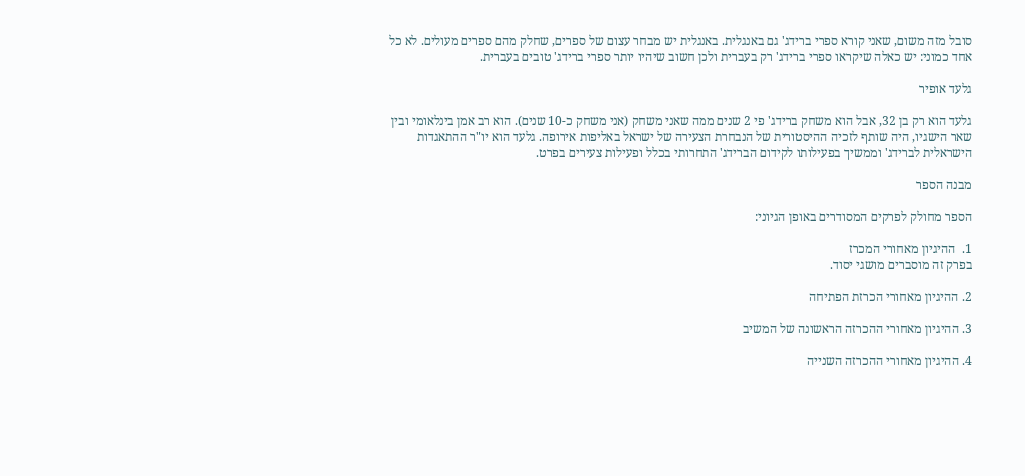סובל מזה משום, שאני קורא ספרי ברידג' גם באנגלית. באנגלית יש מבחר עצום של ספרים, שחלק מהם ספרים מעולים. לא כל אחד כמוני: יש כאלה שיקראו ספרי ברידג' רק בעברית ולכן חשוב שיהיו יותר ספרי ברידג' טובים בעברית.

גלעד אופיר

גלעד הוא רק בן 32, אבל הוא משחק ברידג' פי 2 שנים ממה שאני משחק (אני משחק כ-10 שנים). הוא רב אמן בינלאומי ובין שאר הישגיו, היה שותף לזכיה ההיסטורית של הנבחרת הצעירה של ישראל באליפות אירופה. גלעד הוא יו"ר ההתאגדות הישראלית לברידג' וממשיך בפעילותו לקידום הברידג' התחרותי בכלל ופעילות צעירים בפרט.

מבנה הספר

הספר מחולק לפרקים המסודרים באופן הגיוני:

1.  ההיגיון מאחורי המכרז
בפרק זה מוסברים מושגי יסוד.

2. ההיגיון מאחורי הכרזת הפתיחה

3. ההיגיון מאחורי ההכרזה הראשונה של המשיב

4. ההיגיון מאחורי ההכרזה השנייה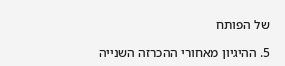של הפותח

5. ההיגיון מאחורי ההכרזה השנייה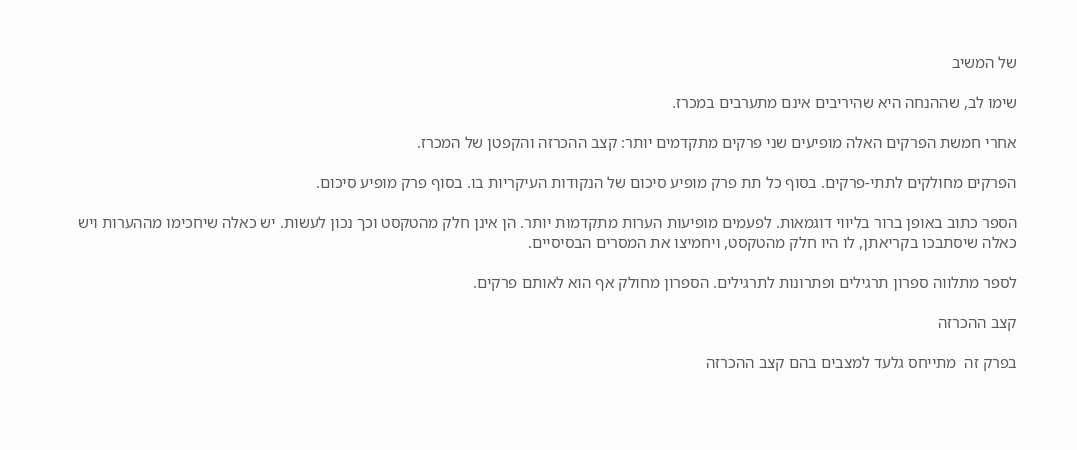של המשיב

שימו לב, שההנחה היא שהיריבים אינם מתערבים במכרז.

אחרי חמשת הפרקים האלה מופיעים שני פרקים מתקדמים יותר: קצב ההכרזה והקפטן של המכרז.

הפרקים מחולקים לתתי-פרקים. בסוף כל תת פרק מופיע סיכום של הנקודות העיקריות בו. בסוף פרק מופיע סיכום.

הספר כתוב באופן ברור בליווי דוגמאות. לפעמים מופיעות הערות מתקדמות יותר. הן אינן חלק מהטקסט וכך נכון לעשות. יש כאלה שיחכימו מההערות ויש כאלה שיסתבכו בקריאתן, לו היו חלק מהטקסט, ויחמיצו את המסרים הבסיסיים.

לספר מתלווה ספרון תרגילים ופתרונות לתרגילים. הספרון מחולק אף הוא לאותם פרקים.

קצב ההכרזה

בפרק זה  מתייחס גלעד למצבים בהם קצב ההכרזה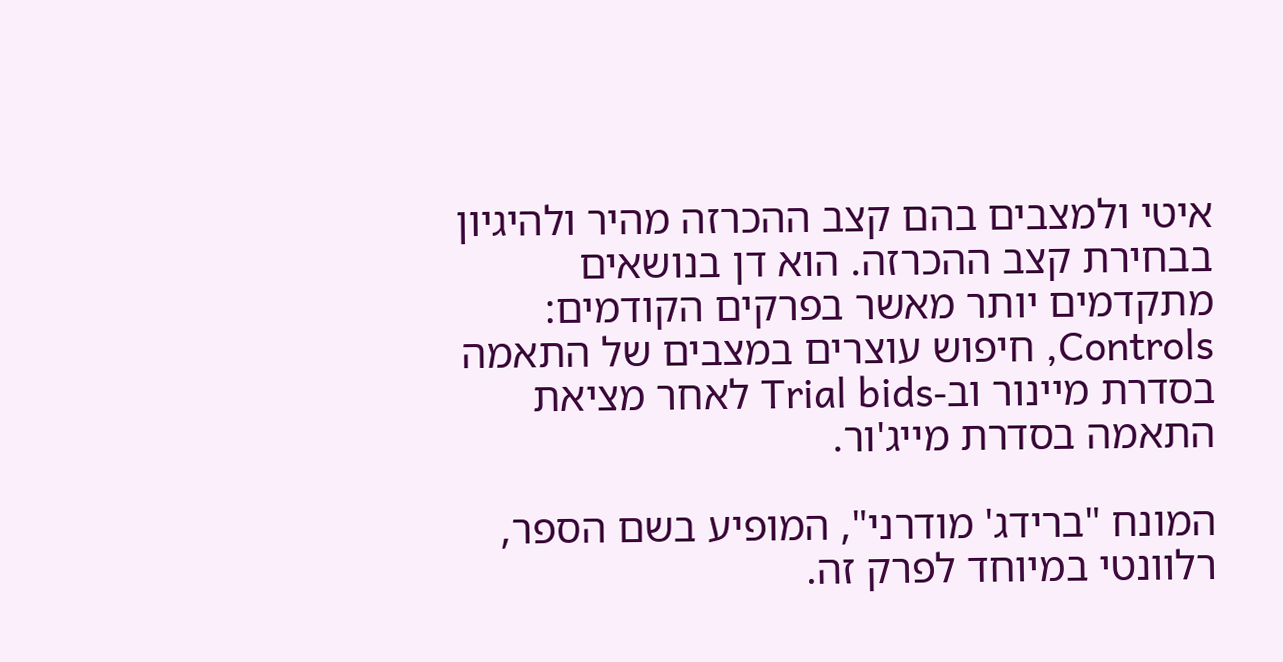איטי ולמצבים בהם קצב ההכרזה מהיר ולהיגיון בבחירת קצב ההכרזה. הוא דן בנושאים מתקדמים יותר מאשר בפרקים הקודמים: Controls, חיפוש עוצרים במצבים של התאמה בסדרת מיינור וב-Trial bids לאחר מציאת התאמה בסדרת מייג'ור.

המונח "ברידג' מודרני", המופיע בשם הספר, רלוונטי במיוחד לפרק זה.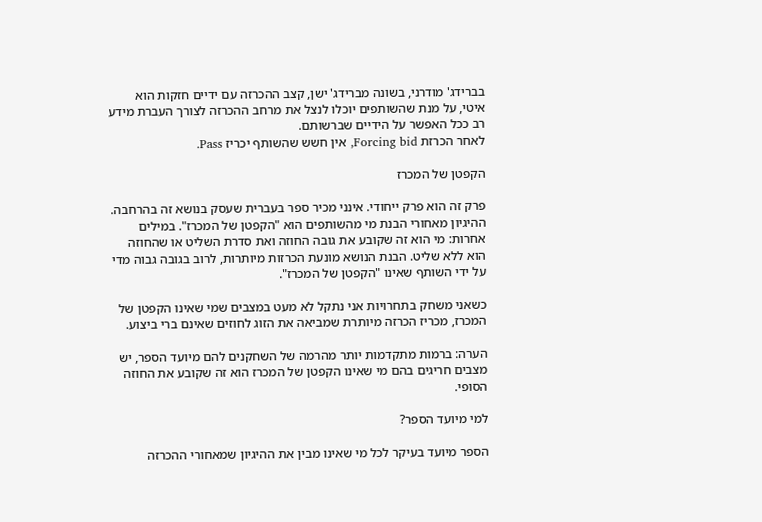בברידג' מודרני, בשונה מברידג' ישן, קצב ההכרזה עם ידיים חזקות הוא איטי, על מנת שהשותפים יוכלו לנצל את מרחב ההכרזה לצורך העברת מידע רב ככל האפשר על הידיים שברשותם.
לאחר הכרזת Forcing bid, אין חשש שהשותף יכריז Pass.

הקפטן של המכרז

פרק זה הוא פרק ייחודי. אינני מכיר ספר בעברית שעסק בנושא זה בהרחבה.
ההיגיון מאחורי הבנת מי מהשותפים הוא "הקפטן של המכרז". במילים אחרות: מי הוא זה שקובע את גובה החוזה ואת סדרת השליט או שהחוזה הוא ללא שליט. הבנת הנושא מונעת הכרזות מיותרות, לרוב בגובה גבוה מדי על ידי השותף שאינו "הקפטן של המכרז".

כשאני משחק בתחרויות אני נתקל לא מעט במצבים שמי שאינו הקפטן של המכרז, מכריז הכרזה מיותרת שמביאה את הזוג לחוזים שאינם ברי ביצוע.

הערה: ברמות מתקדמות יותר מהרמה של השחקנים להם מיועד הספר, יש מצבים חריגים בהם מי שאינו הקפטן של המכרז הוא זה שקובע את החוזה הסופי.

למי מיועד הספר?

הספר מיועד בעיקר לכל מי שאינו מבין את ההיגיון שמאחורי ההכרזה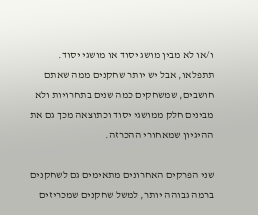ו/או לא מבין מושג יסוד או מושגי יסוד.
תתפלאו, אבל יש יותר שחקנים ממה שאתם חושבים, שמשחקים כמה שנים בתחרויות ולא מבינים חלק ממושגי יסוד וכתוצאה מכך גם את ההיגיון שמאחורי ההכרזה.

שני הפרקים האחרונים מתאימים גם לשחקנים ברמה גבוהה יותר, למשל שחקנים שמכריזים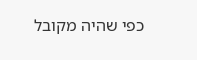כפי שהיה מקובל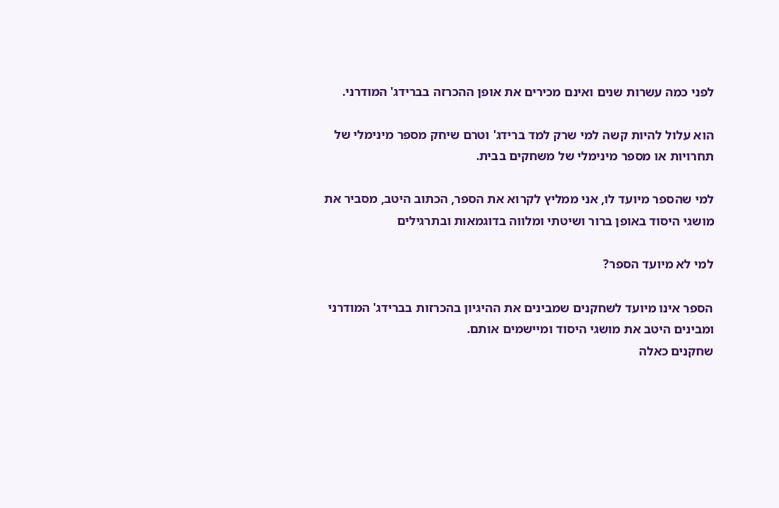לפני כמה עשרות שנים ואינם מכירים את אופן ההכרזה בברידג' המודרני.

הוא עלול להיות קשה למי שרק למד ברידג' וטרם שיחק מספר מינימלי של תחרויות או מספר מינימלי של משחקים בבית.

למי שהספר מיועד לו, אני ממליץ לקרוא את הספר, הכתוב היטב, מסביר את מושגי היסוד באופן ברור ושיטתי ומלווה בדוגמאות ובתרגילים

למי לא מיועד הספר?

הספר אינו מיועד לשחקנים שמבינים את ההיגיון בהכרזות בברידג' המודרני ומבינים היטב את מושגי היסוד ומיישמים אותם.
שחקנים כאלה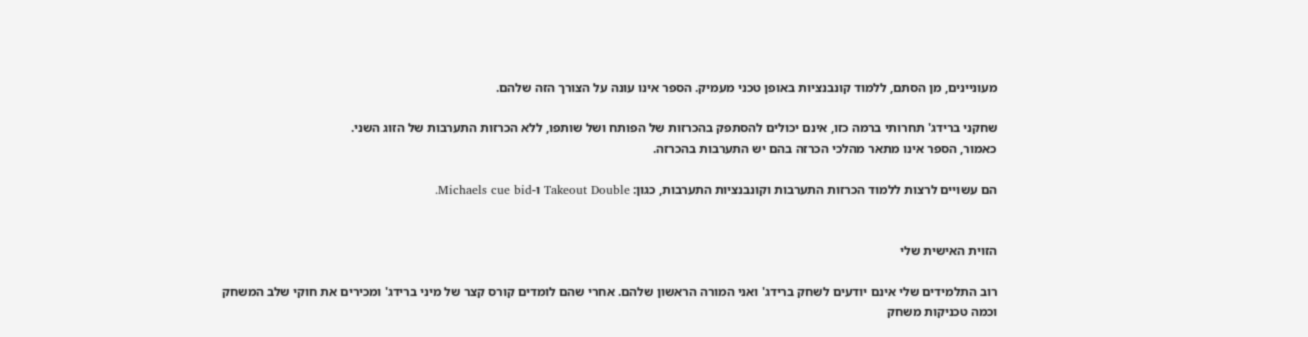מעוניינים, מן הסתם, ללמוד קונבנציות באופן טכני מעמיק. הספר אינו עונה על הצורך הזה שלהם.

שחקני ברידג' תחרותי ברמה כזו, אינם יכולים להסתפק בהכרזות של הפותח ושל שותפו, ללא הכרזות התערבות של הזוג השני.
כאמור, הספר אינו מתאר מהלכי הכרזה בהם יש התערבות בהכרזה.

הם עשויים לרצות ללמוד הכרזות התערבות וקונבנציות התערבות, כגון: Takeout Double ו-Michaels cue bid.


הזוית האישית שלי

רוב התלמידים שלי אינם יודעים לשחק ברידג' ואני המורה הראשון שלהם. אחרי שהם לומדים קורס קצר של מיני ברידג' ומכירים את חוקי שלב המשחק וכמה טכניקות משחק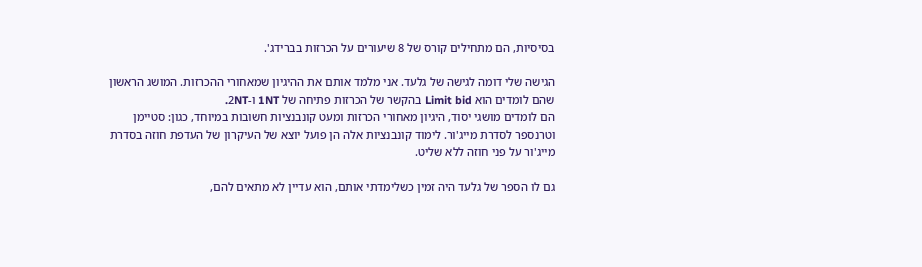בסיסיות, הם מתחילים קורס של 8 שיעורים על הכרזות בברידג'.

הגישה שלי דומה לגישה של גלעד. אני מלמד אותם את ההיגיון שמאחורי ההכרזות. המושג הראשון שהם לומדים הוא Limit bid בהקשר של הכרזות פתיחה של 1NT ו-2NT.
הם לומדים מושגי יסוד, היגיון מאחורי הכרזות ומעט קונבנציות חשובות במיוחד, כגון: סטיימן וטרנספר לסדרת מייג'ור. לימוד קונבנציות אלה הן פועל יוצא של העיקרון של העדפת חוזה בסדרת מייג'ור על פני חוזה ללא שליט.

גם לו הספר של גלעד היה זמין כשלימדתי אותם, הוא עדיין לא מתאים להם,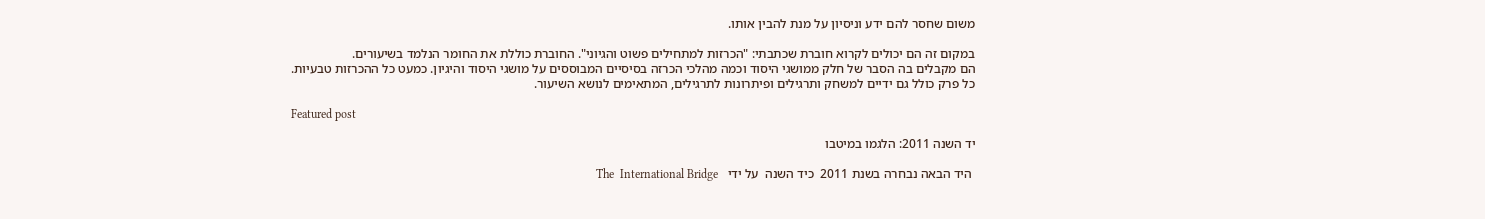משום שחסר להם ידע וניסיון על מנת להבין אותו.

במקום זה הם יכולים לקרוא חוברת שכתבתי: "הכרזות למתחילים פשוט והגיוני". החוברת כוללת את החומר הנלמד בשיעורים.
הם מקבלים בה הסבר של חלק ממושגי היסוד וכמה מהלכי הכרזה בסיסיים המבוססים על מושגי היסוד והיגיון. כמעט כל ההכרזות טבעיות.
כל פרק כולל גם ידיים למשחק ותרגילים ופיתרונות לתרגילים, המתאימים לנושא השיעור.

Featured post

יד השנה 2011: הלגמו במיטבו

 היד הבאה נבחרה בשנת 2011  כיד השנה  על ידי   The  International Bridge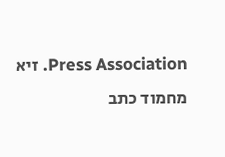Press Association. זיא מחמוד כתב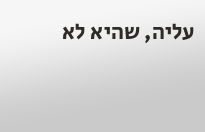עליה, שהיא לא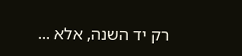רק יד השנה, אלא ...